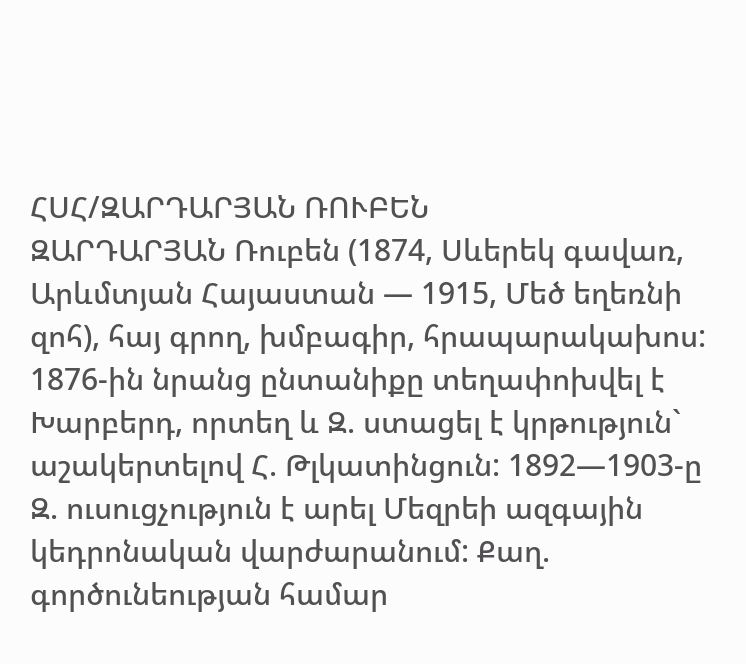ՀՍՀ/ԶԱՐԴԱՐՅԱՆ ՌՈՒԲԵՆ
ԶԱՐԴԱՐՅԱՆ Ռուբեն (1874, Սևերեկ գավառ, Արևմտյան Հայաստան — 1915, Մեծ եղեռնի զոհ), հայ գրող, խմբագիր, հրապարակախոս: 1876-ին նրանց ընտանիքը տեղափոխվել է Խարբերդ, որտեղ և Զ. ստացել է կրթություն` աշակերտելով Հ. Թլկատինցուն: 1892—1903-ը Զ. ուսուցչություն է արել Մեզրեի ազգային կեդրոնական վարժարանում: Քաղ. գործունեության համար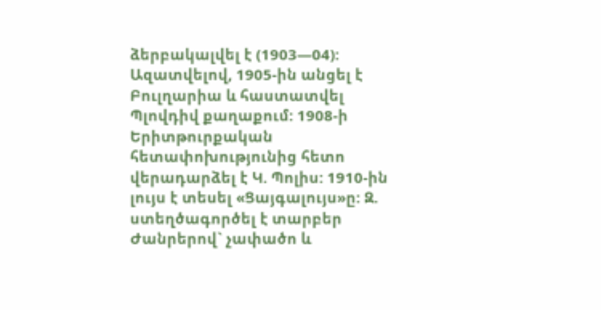ձերբակալվել է (1903—04): Ազատվելով, 1905-ին անցել է Բուլղարիա և հաստատվել Պլովդիվ քաղաքում: 1908-ի Երիտթուրքական հետափոխությունից հետո վերադարձել է Կ. Պոլիս: 1910-ին լույս է տեսել «Ցայգալույս»ը: Զ. ստեղծագործել է տարբեր Ժանրերով` չափածո և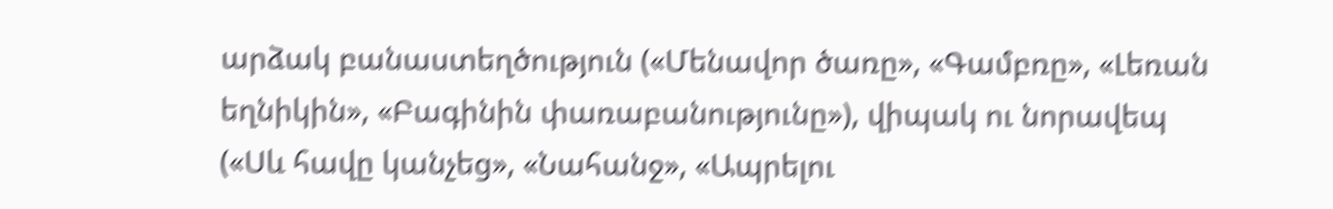արձակ բանաստեղծություն («Մենավոր ծառը», «Գամբռը», «Լեռան եղնիկին», «Բագինին փառաբանությունը»), վիպակ ու նորավեպ («Սև հավը կանչեց», «Նահանջ», «Ապրելու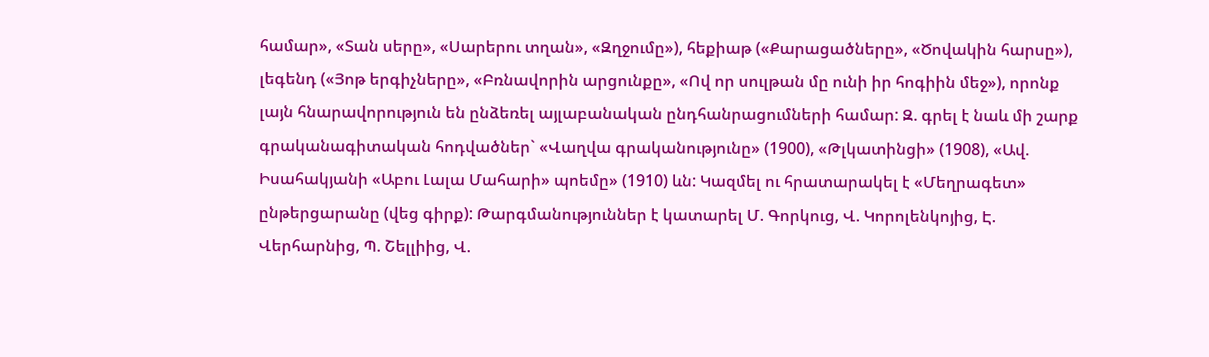համար», «Տան սերը», «Սարերու տղան», «Զղջումը»), հեքիաթ («Քարացածները», «Ծովակին հարսը»), լեգենդ («Յոթ երգիչները», «Բռնավորին արցունքը», «Ով որ սուլթան մը ունի իր հոգիին մեջ»), որոնք լայն հնարավորություն են ընձեռել այլաբանական ընդհանրացումների համար: Զ. գրել է նաև մի շարք գրականագիտական հոդվածներ` «Վաղվա գրականությունը» (1900), «Թլկատինցի» (1908), «Ավ. Իսահակյանի «Աբու Լալա Մահարի» պոեմը» (1910) ևն: Կազմել ու հրատարակել է «Մեղրագետ» ընթերցարանը (վեց գիրք): Թարգմանություններ է կատարել Մ. Գորկուց, Վ. Կորոլենկոյից, Է. Վերհարնից, Պ. Շելլիից, Վ.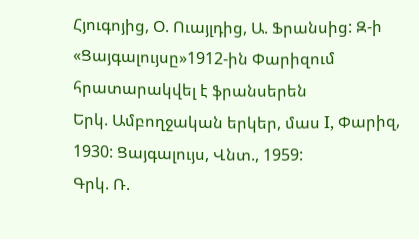Հյուգոյից, Օ. Ուայլդից, Ա. Ֆրանսից: Զ-ի «Ցայգալույսը»1912-ին Փարիզում հրատարակվել է ֆրանսերեն
Երկ. Ամբողջական երկեր, մաս I, Փարիզ, 1930: Ցայգալույս, Վնտ., 1959:
Գրկ. Ռ.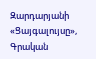Զարդարյանի «Ցայգալույսը», Գրական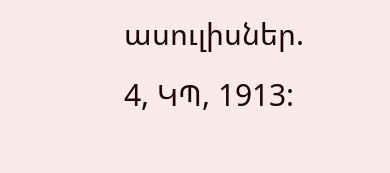ասուլիսներ. 4, ԿՊ, 1913: